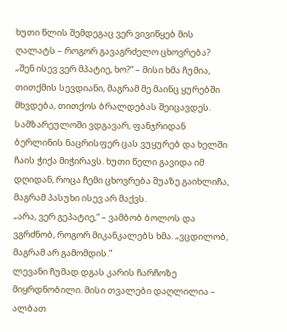ხუთი წლის შემდეგაც ვერ ვივიწყებ მის ღალატს – როგორ გავაგრძელო ცხოვრება?
„შენ ისევ ვერ მპატიე, ხო?“ – მისი ხმა ჩუმია, თითქმის სევდიანი, მაგრამ მე მაინც ყურებში მხვდება, თითქოს ბრალდებას შეიცავდეს. სამზარეულოში ვდგავარ, ფანჯრიდან ბერლინის ნაცრისფერ ცას ვუყურებ და ხელში ჩაის ჭიქა მიჭირავს. ხუთი წელი გავიდა იმ დღიდან, როცა ჩემი ცხოვრება შუაზე გაიხლიჩა, მაგრამ პასუხი ისევ არ მაქვს.
„არა, ვერ გეპატიე,“ – ვამბობ ბოლოს და ვგრძნობ, როგორ მიკანკალებს ხმა. „ვცდილობ, მაგრამ არ გამომდის.“
ლევანი ჩუმად დგას კარის ჩარჩოზე მიყრდნობილი. მისი თვალები დაღლილია – ალბათ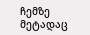ჩემზე მეტადაც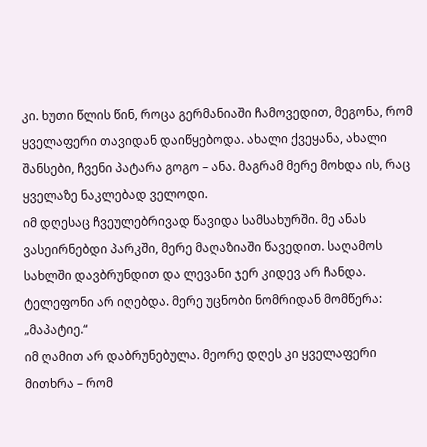კი. ხუთი წლის წინ, როცა გერმანიაში ჩამოვედით, მეგონა, რომ ყველაფერი თავიდან დაიწყებოდა. ახალი ქვეყანა, ახალი შანსები, ჩვენი პატარა გოგო – ანა. მაგრამ მერე მოხდა ის, რაც ყველაზე ნაკლებად ველოდი.
იმ დღესაც ჩვეულებრივად წავიდა სამსახურში. მე ანას ვასეირნებდი პარკში, მერე მაღაზიაში წავედით. საღამოს სახლში დავბრუნდით და ლევანი ჯერ კიდევ არ ჩანდა. ტელეფონი არ იღებდა. მერე უცნობი ნომრიდან მომწერა: „მაპატიე.“
იმ ღამით არ დაბრუნებულა. მეორე დღეს კი ყველაფერი მითხრა – რომ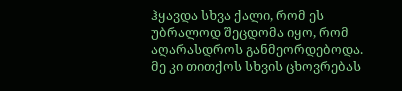ჰყავდა სხვა ქალი, რომ ეს უბრალოდ შეცდომა იყო, რომ აღარასდროს განმეორდებოდა. მე კი თითქოს სხვის ცხოვრებას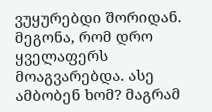ვუყურებდი შორიდან.
მეგონა, რომ დრო ყველაფერს მოაგვარებდა. ასე ამბობენ ხომ? მაგრამ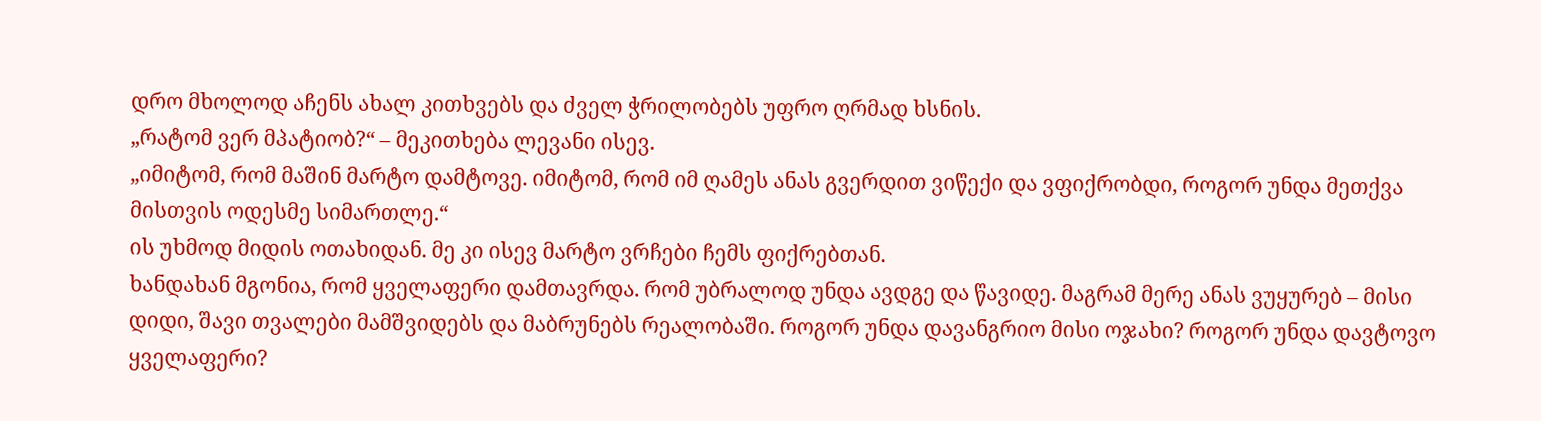დრო მხოლოდ აჩენს ახალ კითხვებს და ძველ ჭრილობებს უფრო ღრმად ხსნის.
„რატომ ვერ მპატიობ?“ – მეკითხება ლევანი ისევ.
„იმიტომ, რომ მაშინ მარტო დამტოვე. იმიტომ, რომ იმ ღამეს ანას გვერდით ვიწექი და ვფიქრობდი, როგორ უნდა მეთქვა მისთვის ოდესმე სიმართლე.“
ის უხმოდ მიდის ოთახიდან. მე კი ისევ მარტო ვრჩები ჩემს ფიქრებთან.
ხანდახან მგონია, რომ ყველაფერი დამთავრდა. რომ უბრალოდ უნდა ავდგე და წავიდე. მაგრამ მერე ანას ვუყურებ – მისი დიდი, შავი თვალები მამშვიდებს და მაბრუნებს რეალობაში. როგორ უნდა დავანგრიო მისი ოჯახი? როგორ უნდა დავტოვო ყველაფერი?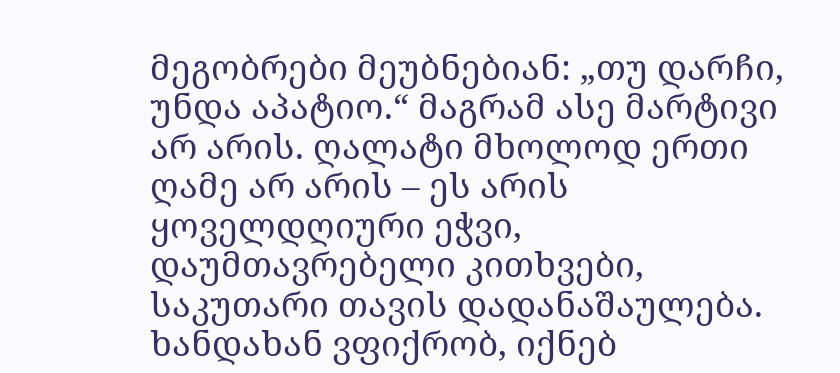მეგობრები მეუბნებიან: „თუ დარჩი, უნდა აპატიო.“ მაგრამ ასე მარტივი არ არის. ღალატი მხოლოდ ერთი ღამე არ არის – ეს არის ყოველდღიური ეჭვი, დაუმთავრებელი კითხვები, საკუთარი თავის დადანაშაულება.
ხანდახან ვფიქრობ, იქნებ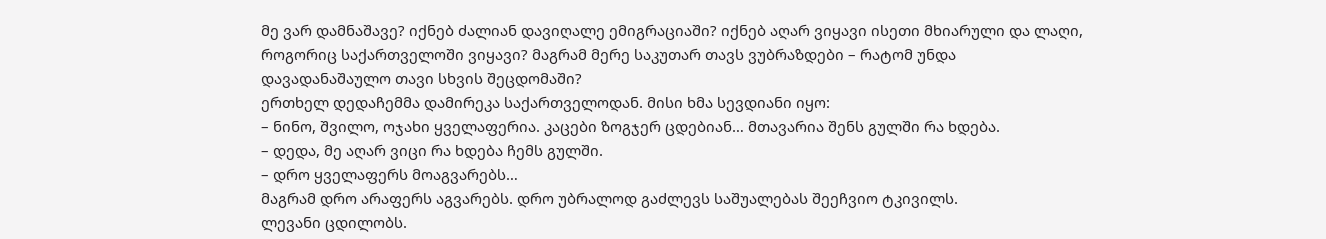მე ვარ დამნაშავე? იქნებ ძალიან დავიღალე ემიგრაციაში? იქნებ აღარ ვიყავი ისეთი მხიარული და ლაღი, როგორიც საქართველოში ვიყავი? მაგრამ მერე საკუთარ თავს ვუბრაზდები – რატომ უნდა დავადანაშაულო თავი სხვის შეცდომაში?
ერთხელ დედაჩემმა დამირეკა საქართველოდან. მისი ხმა სევდიანი იყო:
– ნინო, შვილო, ოჯახი ყველაფერია. კაცები ზოგჯერ ცდებიან… მთავარია შენს გულში რა ხდება.
– დედა, მე აღარ ვიცი რა ხდება ჩემს გულში.
– დრო ყველაფერს მოაგვარებს…
მაგრამ დრო არაფერს აგვარებს. დრო უბრალოდ გაძლევს საშუალებას შეეჩვიო ტკივილს.
ლევანი ცდილობს.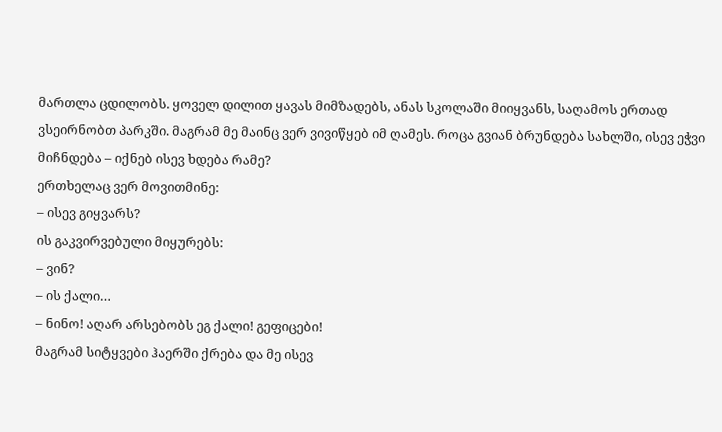მართლა ცდილობს. ყოველ დილით ყავას მიმზადებს, ანას სკოლაში მიიყვანს, საღამოს ერთად ვსეირნობთ პარკში. მაგრამ მე მაინც ვერ ვივიწყებ იმ ღამეს. როცა გვიან ბრუნდება სახლში, ისევ ეჭვი მიჩნდება – იქნებ ისევ ხდება რამე?
ერთხელაც ვერ მოვითმინე:
– ისევ გიყვარს?
ის გაკვირვებული მიყურებს:
– ვინ?
– ის ქალი…
– ნინო! აღარ არსებობს ეგ ქალი! გეფიცები!
მაგრამ სიტყვები ჰაერში ქრება და მე ისევ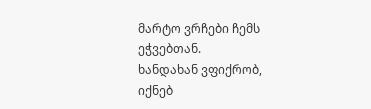მარტო ვრჩები ჩემს ეჭვებთან.
ხანდახან ვფიქრობ, იქნებ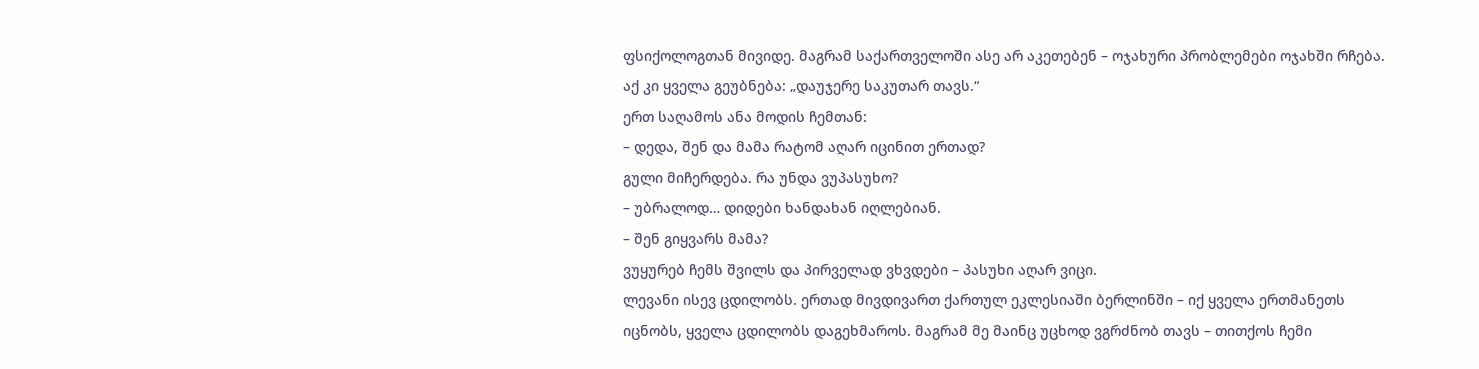ფსიქოლოგთან მივიდე. მაგრამ საქართველოში ასე არ აკეთებენ – ოჯახური პრობლემები ოჯახში რჩება. აქ კი ყველა გეუბნება: „დაუჯერე საკუთარ თავს.“
ერთ საღამოს ანა მოდის ჩემთან:
– დედა, შენ და მამა რატომ აღარ იცინით ერთად?
გული მიჩერდება. რა უნდა ვუპასუხო?
– უბრალოდ… დიდები ხანდახან იღლებიან.
– შენ გიყვარს მამა?
ვუყურებ ჩემს შვილს და პირველად ვხვდები – პასუხი აღარ ვიცი.
ლევანი ისევ ცდილობს. ერთად მივდივართ ქართულ ეკლესიაში ბერლინში – იქ ყველა ერთმანეთს იცნობს, ყველა ცდილობს დაგეხმაროს. მაგრამ მე მაინც უცხოდ ვგრძნობ თავს – თითქოს ჩემი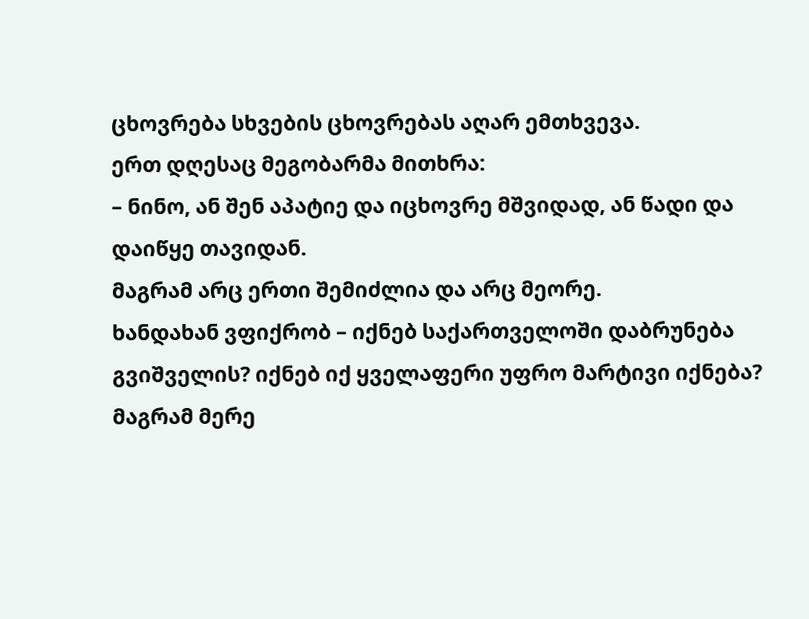ცხოვრება სხვების ცხოვრებას აღარ ემთხვევა.
ერთ დღესაც მეგობარმა მითხრა:
– ნინო, ან შენ აპატიე და იცხოვრე მშვიდად, ან წადი და დაიწყე თავიდან.
მაგრამ არც ერთი შემიძლია და არც მეორე.
ხანდახან ვფიქრობ – იქნებ საქართველოში დაბრუნება გვიშველის? იქნებ იქ ყველაფერი უფრო მარტივი იქნება? მაგრამ მერე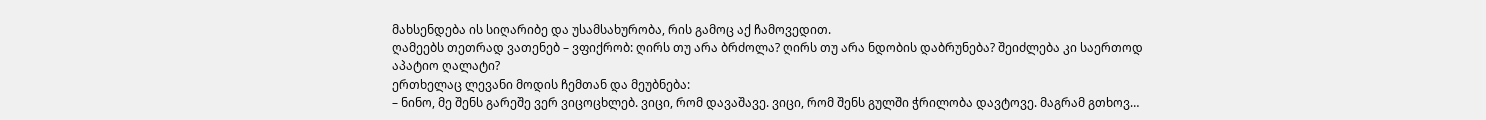მახსენდება ის სიღარიბე და უსამსახურობა, რის გამოც აქ ჩამოვედით.
ღამეებს თეთრად ვათენებ – ვფიქრობ: ღირს თუ არა ბრძოლა? ღირს თუ არა ნდობის დაბრუნება? შეიძლება კი საერთოდ აპატიო ღალატი?
ერთხელაც ლევანი მოდის ჩემთან და მეუბნება:
– ნინო, მე შენს გარეშე ვერ ვიცოცხლებ. ვიცი, რომ დავაშავე. ვიცი, რომ შენს გულში ჭრილობა დავტოვე. მაგრამ გთხოვ…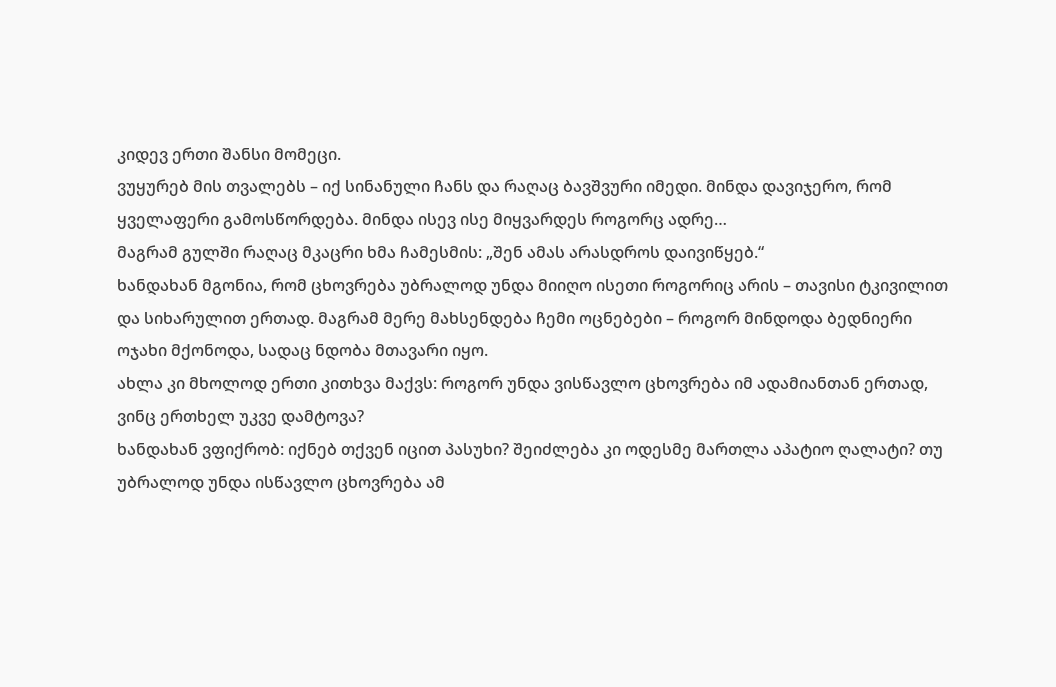კიდევ ერთი შანსი მომეცი.
ვუყურებ მის თვალებს – იქ სინანული ჩანს და რაღაც ბავშვური იმედი. მინდა დავიჯერო, რომ ყველაფერი გამოსწორდება. მინდა ისევ ისე მიყვარდეს როგორც ადრე…
მაგრამ გულში რაღაც მკაცრი ხმა ჩამესმის: „შენ ამას არასდროს დაივიწყებ.“
ხანდახან მგონია, რომ ცხოვრება უბრალოდ უნდა მიიღო ისეთი როგორიც არის – თავისი ტკივილით და სიხარულით ერთად. მაგრამ მერე მახსენდება ჩემი ოცნებები – როგორ მინდოდა ბედნიერი ოჯახი მქონოდა, სადაც ნდობა მთავარი იყო.
ახლა კი მხოლოდ ერთი კითხვა მაქვს: როგორ უნდა ვისწავლო ცხოვრება იმ ადამიანთან ერთად, ვინც ერთხელ უკვე დამტოვა?
ხანდახან ვფიქრობ: იქნებ თქვენ იცით პასუხი? შეიძლება კი ოდესმე მართლა აპატიო ღალატი? თუ უბრალოდ უნდა ისწავლო ცხოვრება ამ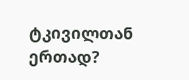ტკივილთან ერთად?